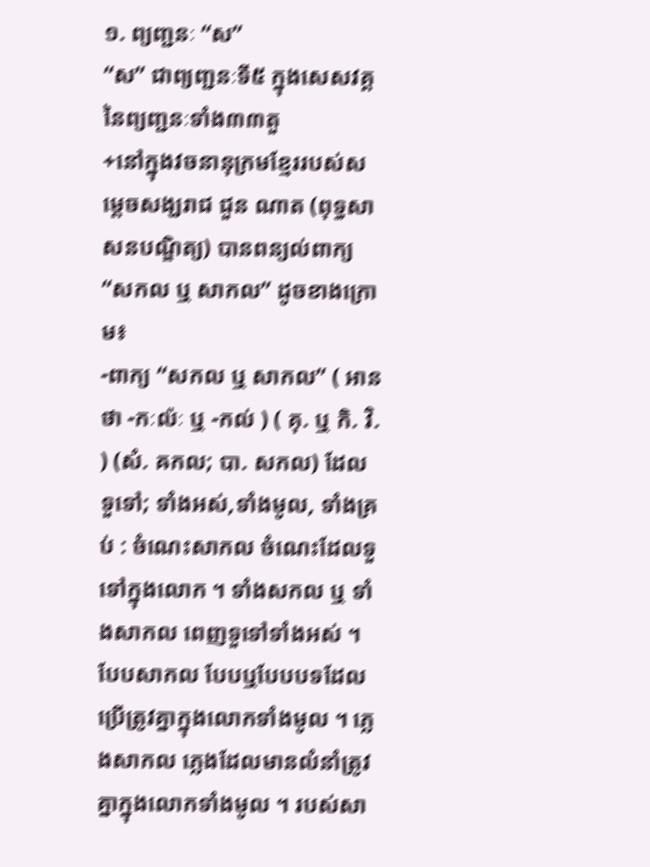១. ព្យញ្ជនៈ “ស”
“ស” ជាព្យញ្ជនៈទី៥ ក្នុងសេសវគ្គ នៃព្យញ្ជនៈទាំង៣៣តួ
+នៅក្នុងវចនានុក្រមខ្មែររបស់សម្តេចសង្ឃរាជ ជួន ណាត (ពុទ្ធសាសនបណ្ឌិត្យ) បានពន្យល់ពាក្យ “សកល ឬ សាកល” ដូចខាងក្រោម៖
-ពាក្យ “សកល ឬ សាកល” ( អានថា -កៈល៉ៈ ឬ -កល់ ) ( គុ. ឬ កិ. វិ. ) (សំ. ឝកល; បា. សកល) ដែលទួទៅ; ទាំងអស់,ទាំងមូល, ទាំងគ្រប់ : ចំណេះសាកល ចំណេះដែលទួទៅក្នុងលោក ។ ទាំងសកល ឬ ទាំងសាកល ពេញទួទៅទាំងអស់ ។ បែបសាកល បែបឬបែបបទដែលប្រើត្រូវគ្នាក្នុងលោកទាំងមូល ។ ភ្លេងសាកល ភ្លេងដែលមានលំនាំត្រូវគ្នាក្នុងលោកទាំងមូល ។ របស់សា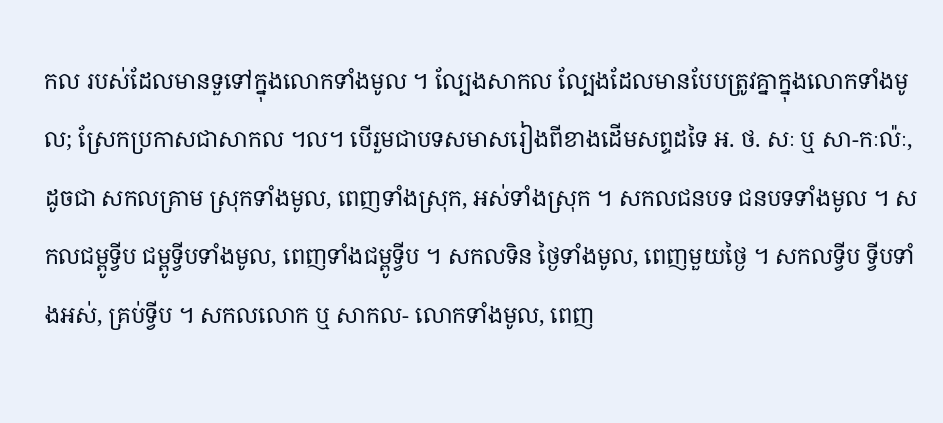កល របស់ដែលមានទួទៅក្នុងលោកទាំងមូល ។ ល្បែងសាកល ល្បែងដែលមានបែបត្រូវគ្នាក្នុងលោកទាំងមូល; ស្រែកប្រកាសជាសាកល ។ល។ បើរួមជាបទសមាសរៀងពីខាងដើមសព្ទដទៃ អ. ថ. សៈ ឬ សា-កៈល៉ៈ, ដូចជា សកលគ្រាម ស្រុកទាំងមូល, ពេញទាំងស្រុក, អស់ទាំងស្រុក ។ សកលជនបទ ជនបទទាំងមូល ។ សកលជម្ពូទ្វីប ជម្ពូទ្វីបទាំងមូល, ពេញទាំងជម្ពូទ្វីប ។ សកលទិន ថ្ងៃទាំងមូល, ពេញមួយថ្ងៃ ។ សកលទ្វីប ទ្វីបទាំងអស់, គ្រប់ទ្វីប ។ សកលលោក ឬ សាកល- លោកទាំងមូល, ពេញ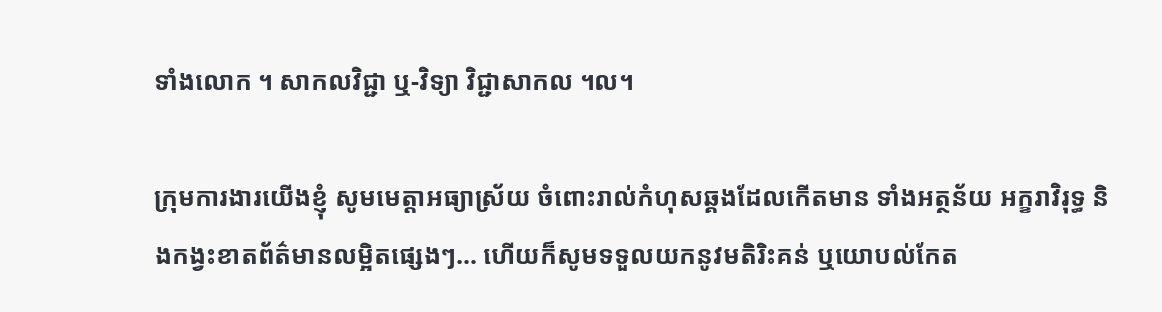ទាំងលោក ។ សាកលវិជ្ជា ឬ-វិទ្យា វិជ្ជាសាកល ។ល។

ក្រុមការងារយើងខ្ញុំ សូមមេត្តាអធ្យាស្រ័យ ចំពោះរាល់កំហុសឆ្គងដែលកើតមាន ទាំងអត្ថន័យ អក្ខរាវិរុទ្ធ និងកង្វះខាតព័ត៌មានលម្អិតផ្សេងៗ… ហើយក៏សូមទទួលយកនូវមតិរិះគន់ ឬយោបល់កែត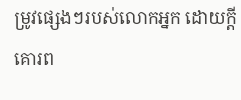ម្រូវផ្សេងៗរបស់លោកអ្នក ដោយក្តីគោរព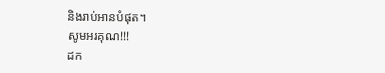និងរាប់អានបំផុត។
សូមអរគុណ!!!
ដក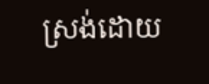ស្រង់ដោយ